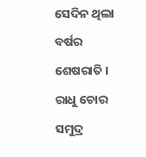ସେଦିନ ଥିଲା ବର୍ଷର ଶେଷରାତି । ରାଧୁ ଚୋର ସମୁଦ୍ର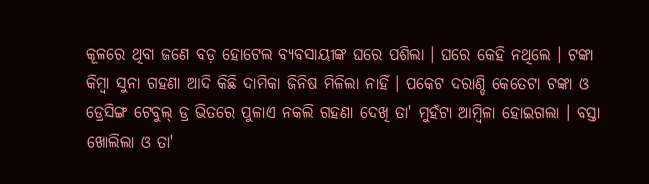କୂଳରେ ଥିବା ଜଣେ ବଡ଼ ହୋଟେଲ ବ୍ୟବସାୟୀଙ୍କ ଘରେ ପଶିଲା । ଘରେ କେହି ନଥିଲେ । ଟଙ୍କା କିମ୍ବା ସୁନା ଗହଣା ଆଦି କିଛି ଦାମିକା ଜିନିଷ ମିଳିଲା ନାହିଁ । ପକେଟ ଦରାଣ୍ଡି କେତେଟା ଟଙ୍କା ଓ ଡ୍ରେସିଙ୍ଗ ଟେବୁଲ୍ ଡ୍ର ଭିତରେ ପୁଳାଏ ନକଲି ଗହଣା ଦେଖି ତା' ମୁହଁଟା ଆମ୍ବିଳା ହୋଇଗଲା । ବସ୍ତା ଖୋଲିଲା ଓ ତା'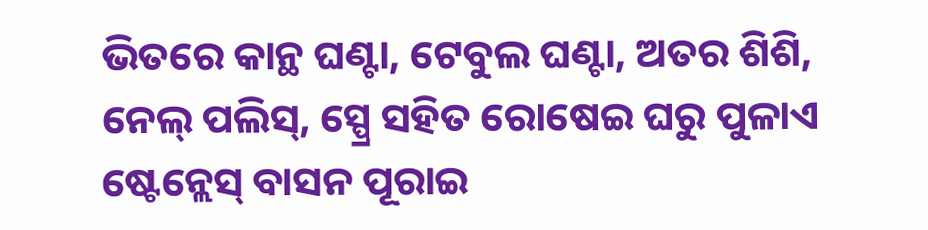ଭିତରେ କାନ୍ଥ ଘଣ୍ଟା, ଟେବୁଲ ଘଣ୍ଟା, ଅତର ଶିଶି, ନେଲ୍ ପଲିସ୍, ସ୍ପ୍ରେ ସହିତ ରୋଷେଇ ଘରୁ ପୁଳାଏ ଷ୍ଟେନ୍ଲେସ୍ ବାସନ ପୂରାଇ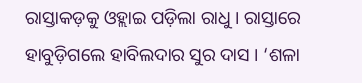ରାସ୍ତାକଡ଼କୁ ଓହ୍ଲାଇ ପଡ଼ିଲା ରାଧୁ । ରାସ୍ତାରେ ହାବୁଡ଼ିଗଲେ ହାବିଲଦାର ସୁର ଦାସ । ‘ଶଳା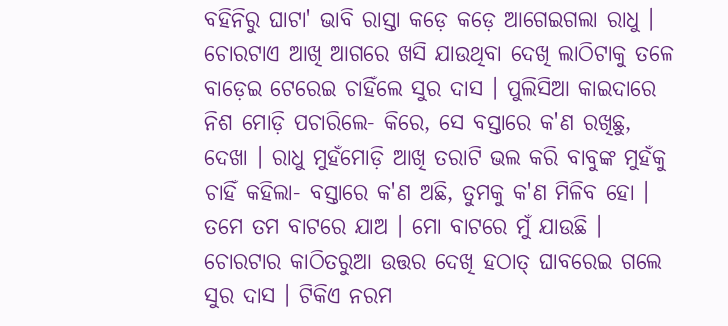ବହିନିରୁ ଘାଟା' ଭାବି ରାସ୍ତା କଡ଼େ କଡ଼େ ଆଗେଇଗଲା ରାଧୁ । ଚୋରଟାଏ ଆଖି ଆଗରେ ଖସି ଯାଉଥିବା ଦେଖି ଲାଠିଟାକୁ ତଳେ ବାଡ଼େଇ ଟେରେଇ ଚାହିଁଲେ ସୁର ଦାସ । ପୁଲିସିଆ କାଇଦାରେ ନିଶ ମୋଡ଼ି ପଚାରିଲେ- କିରେ, ସେ ବସ୍ତାରେ କ'ଣ ରଖିଛୁ, ଦେଖା । ରାଧୁ ମୁହଁମୋଡ଼ି ଆଖି ତରାଟି ଭଲ କରି ବାବୁଙ୍କ ମୁହଁକୁ ଚାହିଁ କହିଲା- ବସ୍ତାରେ କ'ଣ ଅଛି, ତୁମକୁ କ'ଣ ମିଳିବ ହୋ । ତମେ ତମ ବାଟରେ ଯାଅ । ମୋ ବାଟରେ ମୁଁ ଯାଉଛି । ଚୋରଟାର କାଠିତରୁଆ ଉତ୍ତର ଦେଖି ହଠାତ୍ ଘାବରେଇ ଗଲେ ସୁର ଦାସ । ଟିକିଏ ନରମ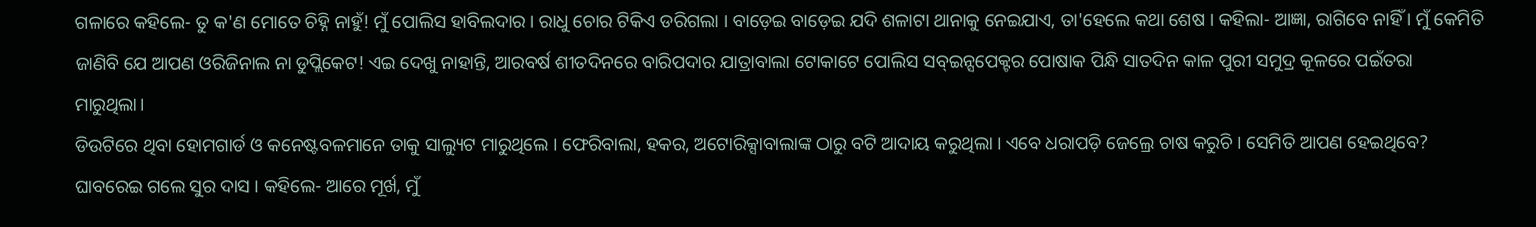ଗଳାରେ କହିଲେ- ତୁ କ'ଣ ମୋତେ ଚିହ୍ନି ନାହୁଁ! ମୁଁ ପୋଲିସ ହାବିଲଦାର । ରାଧୁ ଚୋର ଟିକିଏ ଡରିଗଲା । ବାଡ଼େଇ ବାଡ଼େଇ ଯଦି ଶଳାଟା ଥାନାକୁ ନେଇଯାଏ, ତା'ହେଲେ କଥା ଶେଷ । କହିଲା- ଆଜ୍ଞା, ରାଗିବେ ନାହିଁ । ମୁଁ କେମିତି ଜାଣିବି ଯେ ଆପଣ ଓରିଜିନାଲ ନା ଡୁପ୍ଲିକେଟ! ଏଇ ଦେଖୁ ନାହାନ୍ତି, ଆରବର୍ଷ ଶୀତଦିନରେ ବାରିପଦାର ଯାତ୍ରାବାଲା ଟୋକାଟେ ପୋଲିସ ସବ୍ଇନ୍ସପେକ୍ଟର ପୋଷାକ ପିନ୍ଧି ସାତଦିନ କାଳ ପୁରୀ ସମୁଦ୍ର କୂଳରେ ପଇଁତରା ମାରୁଥିଲା।
ଡିଉଟିରେ ଥିବା ହୋମଗାର୍ଡ ଓ କନେଷ୍ଟବଳମାନେ ତାକୁ ସାଲ୍ୟୁଟ ମାରୁଥିଲେ । ଫେରିବାଲା, ହକର, ଅଟୋରିକ୍ସାବାଲାଙ୍କ ଠାରୁ ବଟି ଆଦାୟ କରୁଥିଲା । ଏବେ ଧରାପଡ଼ି ଜେଲ୍ରେ ଚାଷ କରୁଚି । ସେମିତି ଆପଣ ହେଇଥିବେ? ଘାବରେଇ ଗଲେ ସୁର ଦାସ । କହିଲେ- ଆରେ ମୂର୍ଖ, ମୁଁ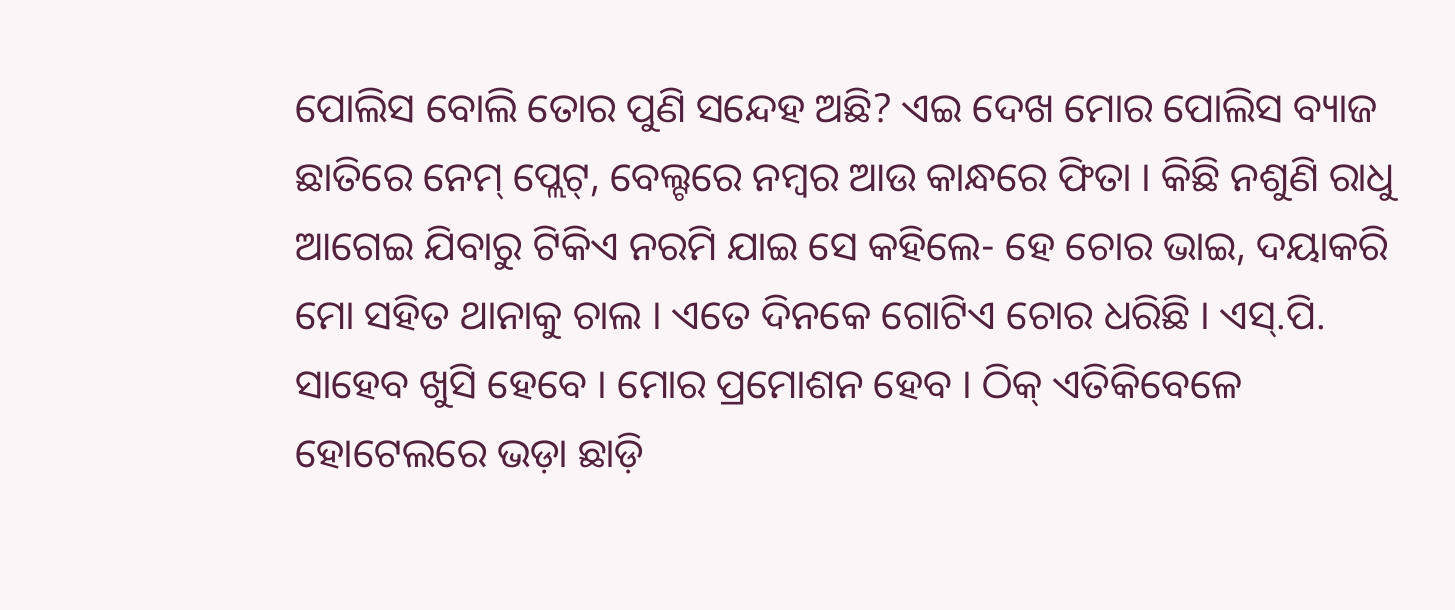ପୋଲିସ ବୋଲି ତୋର ପୁଣି ସନ୍ଦେହ ଅଛି? ଏଇ ଦେଖ ମୋର ପୋଲିସ ବ୍ୟାଜ ଛାତିରେ ନେମ୍ ପ୍ଲେଟ୍, ବେଲ୍ଟରେ ନମ୍ବର ଆଉ କାନ୍ଧରେ ଫିତା । କିଛି ନଶୁଣି ରାଧୁ ଆଗେଇ ଯିବାରୁ ଟିକିଏ ନରମି ଯାଇ ସେ କହିଲେ- ହେ ଚୋର ଭାଇ, ଦୟାକରି ମୋ ସହିତ ଥାନାକୁ ଚାଲ । ଏତେ ଦିନକେ ଗୋଟିଏ ଚୋର ଧରିଛି । ଏସ୍.ପି. ସାହେବ ଖୁସି ହେବେ । ମୋର ପ୍ରମୋଶନ ହେବ । ଠିକ୍ ଏତିକିବେଳେ ହୋଟେଲରେ ଭଡ଼ା ଛାଡ଼ି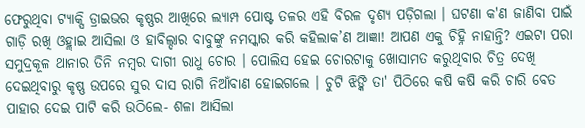ଫେରୁଥିବା ଟ୍ୟାକ୍ସି ଡ୍ରାଇଭର କୃଷ୍ଣର ଆଖିରେ ଲ୍ୟାମ୍ପ ପୋଷ୍ଟ ତଳର ଏହି ବିରଳ ଦୃଶ୍ୟ ପଡ଼ିଗଲା । ଘଟଣା କ'ଣ ଜାଣିବା ପାଇଁ ଗାଡ଼ି ରଖି ଓହ୍ଲାଇ ଆସିଲା ଓ ହାବିଲ୍ଦାର ବାବୁଙ୍କୁ ନମସ୍କାର କରି କହିଲାକ’ଣ ଆଜ୍ଞା! ଆପଣ ଏକୁ ଚିହ୍ନି ନାହାନ୍ତି? ଏଇଟା ପରା ସମୁଦ୍ରକୂଳ ଥାନାର ତିନି ନମ୍ବର ଦାଗୀ ରାଧୁ ଚୋର । ପୋଲିସ ହେଇ ଚୋରଟାକୁ ଖୋସାମତ କରୁଥିବାର ଚିତ୍ର ଦେଖି ଦେଇଥିବାରୁ କୃଷ୍ଣ ଉପରେ ସୁର ଦାସ ରାଗି ନିଆଁବାଣ ହୋଇଗଲେ । ଚୁଟି ଝିଙ୍କି ତା' ପିଠିରେ କଷି କଷି କରି ଚାରି ବେତ ପାହାର ଦେଇ ପାଟି କରି ଉଠିଲେ- ଶଳା ଆସିଲା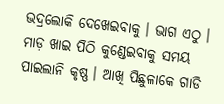ଭଦ୍ରଲୋକି ଦେଖେଇବାକୁ । ଭାଗ ଏଠୁ । ମାଡ଼ ଖାଇ ପିଠି କୁଣ୍ଡେଇବାକୁ ସମୟ ପାଇଲାନି କୃଷ୍ଣ । ଆଖି ପିଛୁଳାକେ ଗାଡି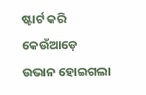ଷ୍ଟାର୍ଟ କରି କେଉଁଆଡ଼େ ଉଭାନ ହୋଇଗଲା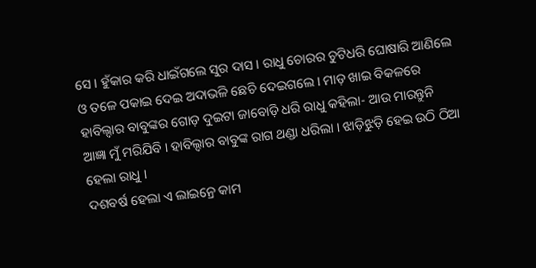ସେ । ହୁଁକାର କରି ଧାଇଁଗଲେ ସୁର ଦାସ । ରାଧୁ ଚୋରର ଚୁଟିଧରି ଘୋଷାରି ଆଣିଲେ ଓ ତଳେ ପକାଇ ଦେଇ ଅଦାଭଳି ଛେଚି ଦେଇଗଲେ । ମାଡ଼ ଖାଇ ବିକଳରେ ହାବିଲ୍ଦାର ବାବୁଙ୍କର ଗୋଡ଼ ଦୁଇଟା ଜାବୋଡ଼ି ଧରି ରାଧୁ କହିଲା- ଆଉ ମାରନ୍ତୁନି ଆଜ୍ଞା ମୁଁ ମରିଯିବି । ହାବିଲ୍ଦାର ବାବୁଙ୍କ ରାଗ ଥଣ୍ଡା ଧରିଲା । ଝାଡ଼ିଝୁଡ଼ି ହେଇ ଉଠି ଠିଆ ହେଲା ରାଧୁ ।
ଦଶବର୍ଷ ହେଲା ଏ ଲାଇନ୍ରେ କାମ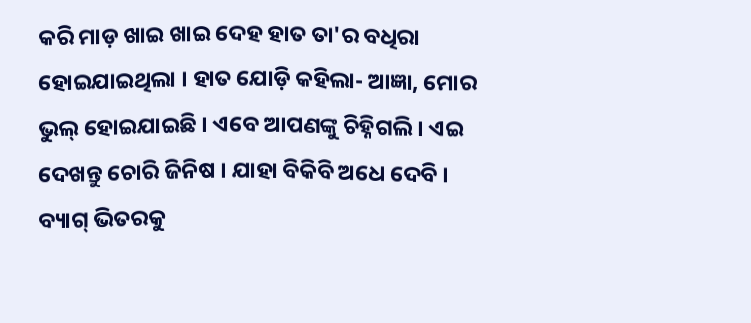କରି ମାଡ଼ ଖାଇ ଖାଇ ଦେହ ହାତ ତା'ର ବଧିରା ହୋଇଯାଇଥିଲା । ହାତ ଯୋଡ଼ି କହିଲା- ଆଜ୍ଞା, ମୋର ଭୁଲ୍ ହୋଇଯାଇଛି । ଏବେ ଆପଣଙ୍କୁ ଚିହ୍ନିଗଲି । ଏଇ ଦେଖନ୍ତୁ ଚୋରି ଜିନିଷ । ଯାହା ବିକିବି ଅଧେ ଦେବି । ବ୍ୟାଗ୍ ଭିତରକୁ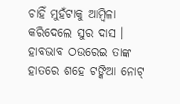ଚାହିଁ ମୁହଁଟାକୁ ଆମ୍ବିଳା କରିଦେଲେ ସୁର ଦାସ । ହାବଭାବ ଠଉରେଇ ତାଙ୍କ ହାତରେ ଶହେ ଟଙ୍କିଆ ନୋଟ୍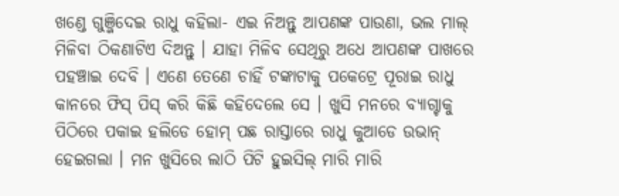ଖଣ୍ଡେ ଗୁଞ୍ଜିଦେଇ ରାଧୁ କହିଲା- ଏଇ ନିଅନ୍ତୁ ଆପଣଙ୍କ ପାଉଣା, ଭଲ ମାଲ୍ ମିଳିବା ଠିକଣାଟିଏ ଦିଅନ୍ତୁ । ଯାହା ମିଳିବ ସେଥିରୁ ଅଧେ ଆପଣଙ୍କ ପାଖରେ ପହଞ୍ଚାଇ ଦେବି । ଏଣେ ତେଣେ ଚାହିଁ ଟଙ୍କାଟାକୁ ପକେଟ୍ରେ ପୂରାଇ ରାଧୁ କାନରେ ଫିସ୍ ପିସ୍ କରି କିଛି କହିଦେଲେ ସେ । ଖୁସି ମନରେ ବ୍ୟାଗ୍ଟାକୁ ପିଠିରେ ପକାଇ ହଲିଡେ ହୋମ୍ ପଛ ରାସ୍ତାରେ ରାଧୁ କୁଆଡେ ଉଭାନ୍ ହେଇଗଲା । ମନ ଖୁସିରେ ଲାଠି ପିଟି ହୁଇସିଲ୍ ମାରି ମାରି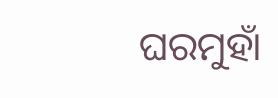ଘରମୁହାଁ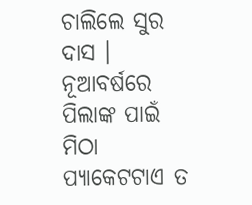ଚାଲିଲେ ସୁର ଦାସ । ନୂଆବର୍ଷରେ ପିଲାଙ୍କ ପାଇଁ ମିଠା ପ୍ୟାକେଟଟାଏ ତ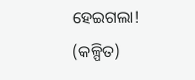ହେଇଗଲା! (କଳ୍ପିତ)